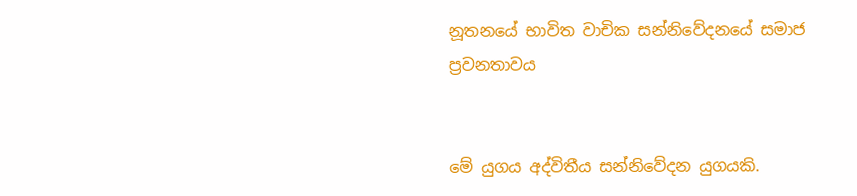නූතනයේ භාවිත වාචික සන්නිවේදනයේ සමාජ ප්‍රවනතාවය


මේ යුගය අද්විතීය සන්නිවේදන යුගයකි.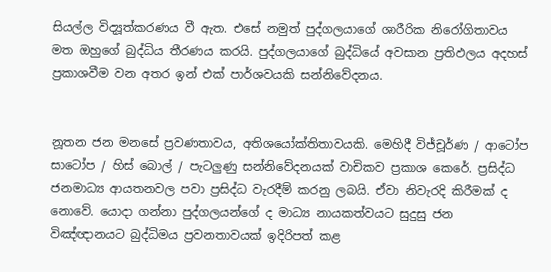සියල්ල විද්‍යූත්කරණය වී ඇත. එසේ නමුත් පුද්ගලයාගේ ශාරීරික නිරෝගිතාවය මත ඔහුගේ බුද්ධිය තීරණය කරයි. පුද්ගලයාගේ බුද්ධියේ අවසාන ප්‍රතිඵලය අදහස් ප්‍රකාශවීම වන අතර ඉන් එක් පාර්ශවයකි සන්නිවේදනය.


නූතන ජන මනසේ ප්‍රවණතාවය, අතිශයෝක්තිතාවයකි. මෙහිදී විජ්චූර්ණ / ආටෝප සාටෝප / හිස් බොල් / පැටලුණු සන්නිවේදනයක් වාචිකව ප්‍රකාශ කෙරේ. ප්‍රසිද්ධ ජනමාධ්‍ය ආයතනවල පවා ප්‍රසිද්ධ වැරදීම් කරනු ලබයි. ඒවා නිවැරදි කිරීමක් ද නොවේ. යොදා ගන්නා පුද්ගලයන්ගේ ද මාධ්‍ය නායකත්වයට සුදුසු ජන විඤ්ඥානයට බුද්ධිමය ප්‍රවනතාවයක් ඉදිරිපත් කළ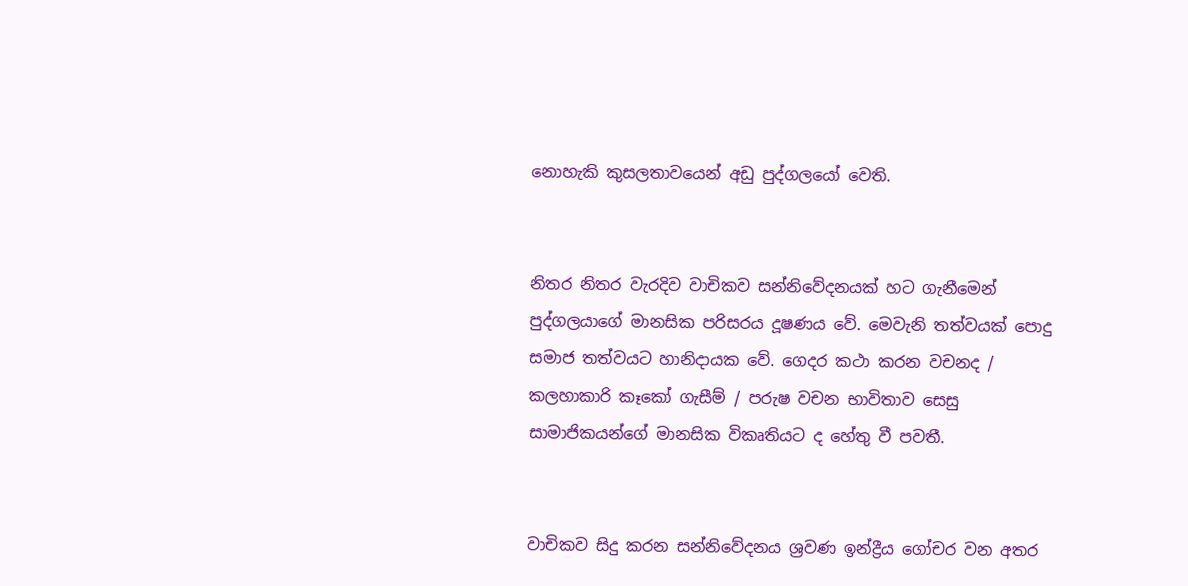නොහැකි කුසලතාවයෙන් අඩු පුද්ගලයෝ වෙති.


නිතර නිතර වැරදිව වාචිකව සන්නිවේදනයක් හට ගැනීමෙන් පුද්ගලයාගේ මානසික පරිසරය දූෂණය වේ. මෙවැනි තත්වයක් පොදු සමාජ තත්වයට හානිදායක වේ. ගෙදර කථා කරන වචනද / කලහාකාරි කෑකෝ ගැසීම් / පරුෂ වචන භාවිතාව සෙසු සාමාජිකයන්ගේ මානසික විකෘතියට ද හේතු වී පවතී.


වාචිකව සිදු කරන සන්නිවේදනය ශ්‍රවණ ඉන්ද්‍රීය ගෝචර වන අතර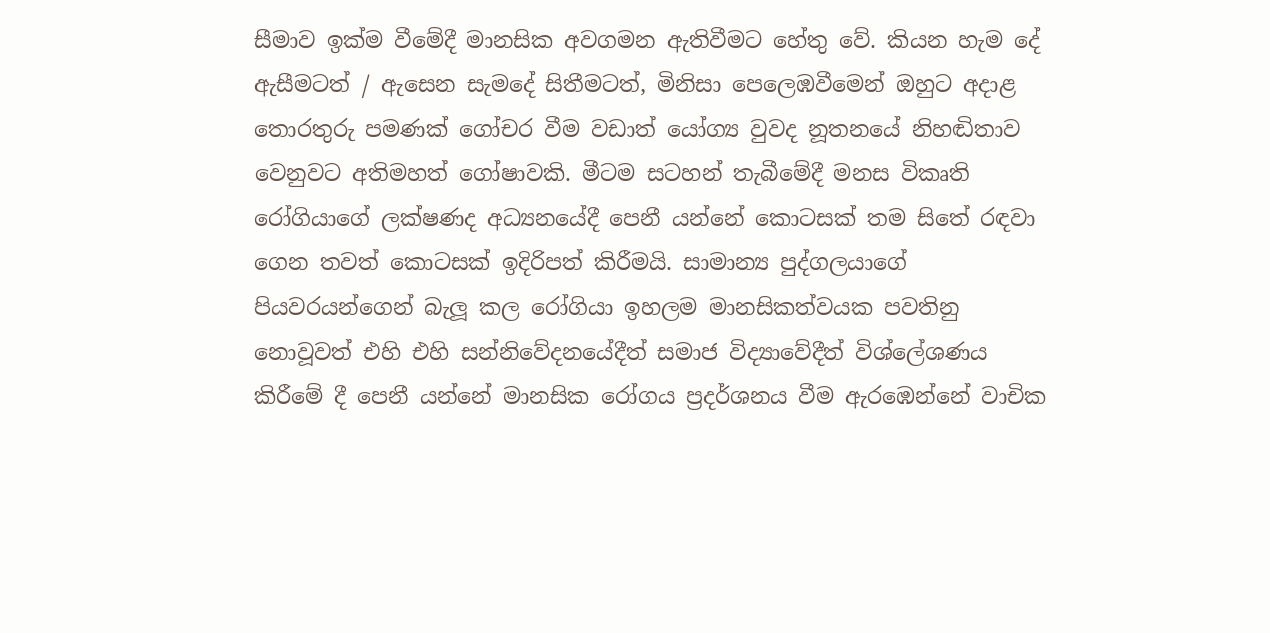සීමාව ඉක්ම වීමේදී මානසික අවගමන ඇතිවීමට හේතු වේ. කියන හැම දේ ඇසීමටත් / ඇසෙන සැමදේ සිතීමටත්, මිනිසා පෙලෙඹවීමෙන් ඔහුට අදාළ තොරතුරු පමණක් ගෝචර වීම වඩාත් යෝග්‍ය වුවද නූතනයේ නිහඬිතාව වෙනුවට අතිමහත් ගෝෂාවකි. මීටම සටහන් තැබීමේදී මනස විකෘති රෝගියාගේ ලක්ෂණද අධ්‍යනයේදී පෙනී යන්නේ කොටසක් තම සිතේ රඳවා ගෙන තවත් කොටසක් ඉදිරිපත් කිරීමයි. සාමාන්‍ය පුද්ගලයාගේ පියවරයන්ගෙන් බැලූ කල රෝගියා ඉහලම මානසිකත්වයක පවතිනු නොවූවත් එහි එහි සන්නිවේදනයේදීත් සමාජ විද්‍යාවේදීත් විශ්ලේශණය කිරීමේ දී පෙනී යන්නේ මානසික රෝගය ප්‍රදර්ශනය වීම ඇරඹෙන්නේ වාචික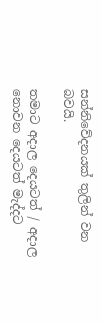සන්නිවේදනයක් තුලින් වන බවයි.

තමාට අදාල දෙයටත් / අදාල නොවන දෙයටත් මැද්දට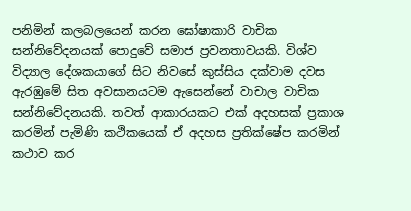පනිමින් කලබලයෙන් කරන ඝෝෂාකාරි වාචික සන්නිවේදනයක් පොදුවේ සමාජ ප්‍රවනතාවයකි. විශ්ව විද්‍යාල දේශකයාගේ සිට නිවසේ කුස්සිය දක්වාම දවස ඇරඹුමේ සිත අවසානයටම ඇසෙන්නේ වාචාල වාචික සන්නිවේදනයකි. තවත් ආකාරයකට එක් අදහසක් ප්‍රකාශ කරමින් පැමිණි කථිකයෙක් ඒ අදහස ප්‍රතික්ෂේප කරමින් කථාව කර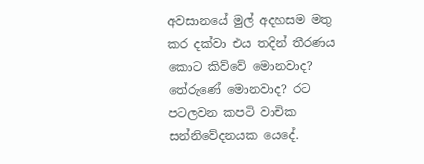අවසානයේ මුල් අදහසම මතු කර දක්වා එය තදින් තීරණය කොට කිව්වේ මොනවාද? තේරුණේ මොනවාද? රට පටලවන කපටි වාචික සන්නිවේදනයක යෙදේ.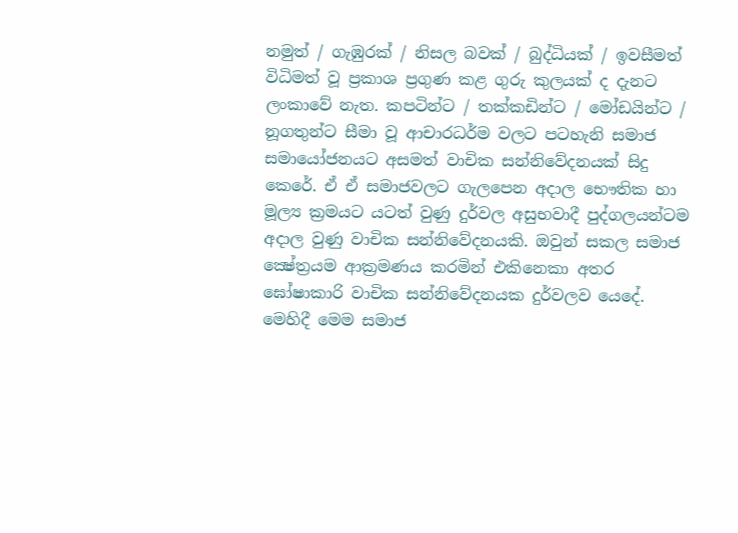නමුත් / ගැඹුරක් / නිසල බවක් / බුද්ධියක් / ඉවසීමත් විධිමත් වූ ප්‍රකාශ ප්‍රගුණ කළ ගුරු කුලයක් ද දැනට ලංකාවේ නැත. කපටින්ට / තක්කඩින්ට / මෝඩයින්ට / නූගතුන්ට සීමා වූ ආචාරධර්ම වලට පටහැනි සමාජ සමායෝජනයට අසමත් වාචික සන්නිවේදනයක් සිදු කෙරේ. ඒ ඒ සමාජවලට ගැලපෙන අදාල භෞතික හා මූල්‍ය ක්‍රමයට යටත් වුණු දුර්වල අසුභවාදී පුද්ගලයන්ටම අදාල වුණු වාචික සන්නිවේදනයකි. ඔවුන් සකල සමාජ ක්‍ෂේත්‍රයම ආක්‍රමණය කරමින් එකිනෙකා අතර ඝෝෂාකාරි වාචික සන්නිවේදනයක දුර්වලව යෙදේ. මෙහිදී මෙම සමාජ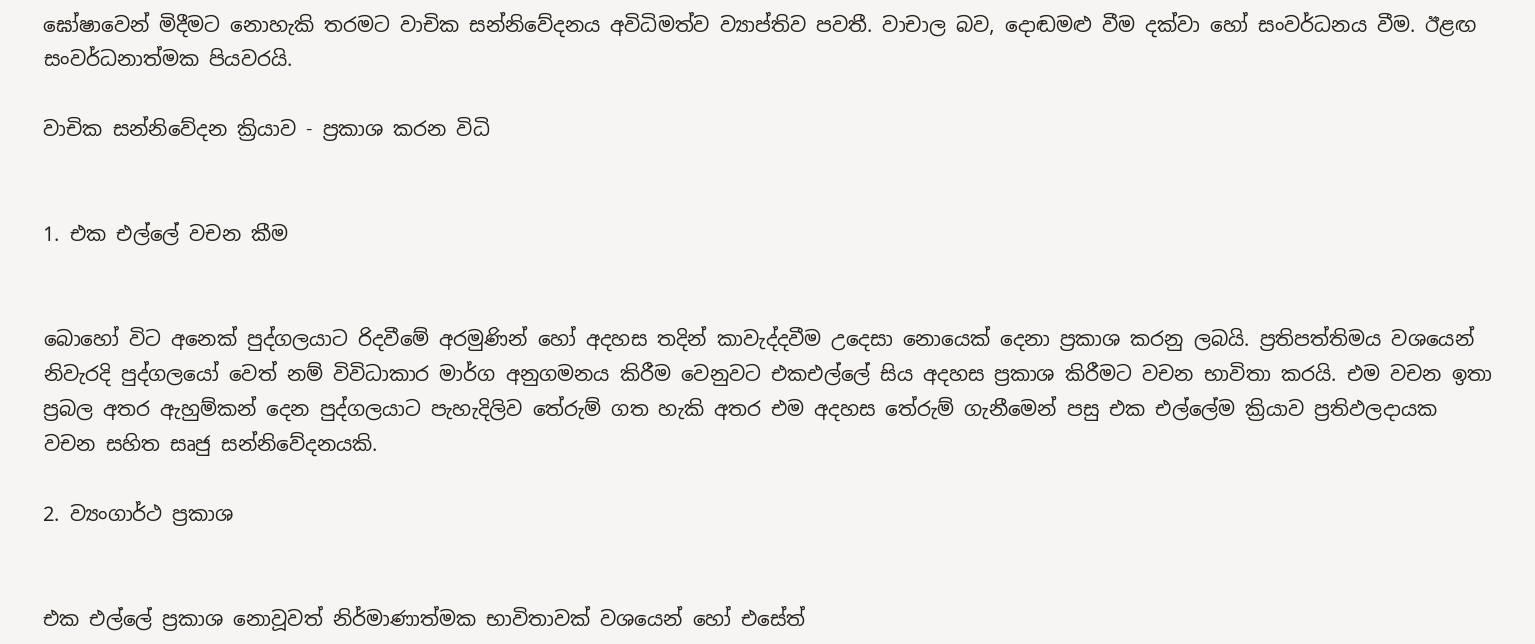ඝෝෂාවෙන් මිදීමට නොහැකි තරමට වාචික සන්නිවේදනය අවිධිමත්ව ව්‍යාප්තිව පවතී. වාචාල බව, දොඬමළු වීම දක්වා හෝ සංවර්ධනය වීම. ඊළඟ සංවර්ධනාත්මක පියවරයි.

වාචික සන්නිවේදන ක්‍රියාව - ප්‍රකාශ කරන විධි


1. එක එල්ලේ වචන කීම


බොහෝ විට අනෙක් පුද්ගලයාට රිදවීමේ අරමුණින් හෝ අදහස තදින් කාවැද්දවීම උදෙසා නොයෙක් දෙනා ප්‍රකාශ කරනු ලබයි. ප්‍රතිපත්තිමය වශයෙන් නිවැරදි පුද්ගලයෝ වෙත් නම් විවිධාකාර මාර්ග අනුගමනය කිරීම වෙනුවට එකඑල්ලේ සිය අදහස ප්‍රකාශ කිරීමට වචන භාවිතා කරයි. එම වචන ඉතා ප්‍රබල අතර ඇහුම්කන් දෙන පුද්ගලයාට පැහැදිලිව තේරුම් ගත හැකි අතර එම අදහස තේරුම් ගැනීමෙන් පසු එක එල්ලේම ක්‍රියාව ප්‍රතිඵලදායක වචන සහිත සෘජු සන්නිවේදනයකි.

2. ව්‍යංගාර්ථ ප්‍රකාශ


එක එල්ලේ ප්‍රකාශ නොවූවත් නිර්මාණාත්මක භාවිතාවක් වශයෙන් හෝ එසේත්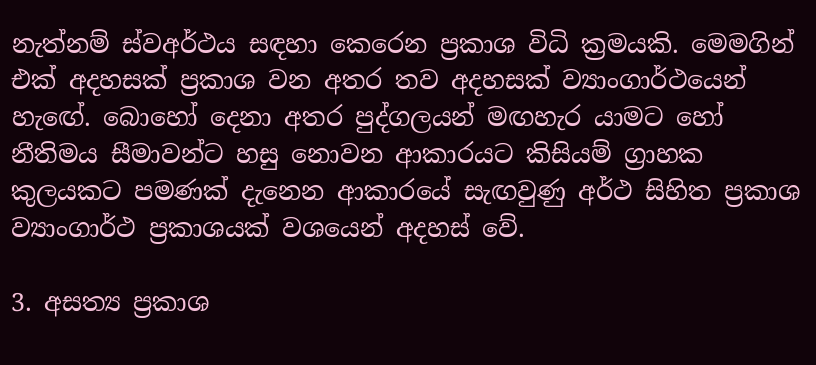නැත්නම් ස්වඅර්ථය සඳහා කෙරෙන ප්‍රකාශ විධි ක්‍රමයකි. මෙමගින් එක් අදහසක් ප්‍රකාශ වන අතර තව අදහසක් ව්‍යාංගාර්ථයෙන් හැඟේ. බොහෝ දෙනා අතර පුද්ගලයන් මඟහැර යාමට හෝ නීතිමය සීමාවන්ට හසු නොවන ආකාරයට කිසියම් ග්‍රාහක කුලයකට පමණක් දැනෙන ආකාරයේ සැඟවුණු අර්ථ සිහිත ප්‍රකාශ ව්‍යාංගාර්ථ ප්‍රකාශයක් වශයෙන් අදහස් වේ.

3. අසත්‍ය ප්‍රකාශ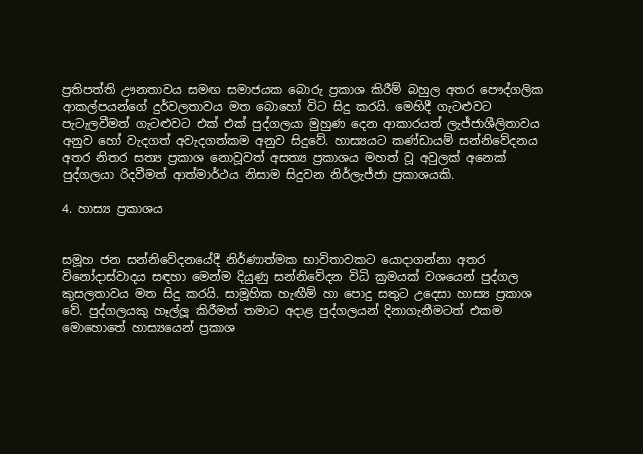ප්‍රතිපත්ති ඌනතාවය සමඟ සමාජයක බොරු ප්‍රකාශ කිරීම් බහුල අතර පෞද්ගලික ආකල්පයන්ගේ දුර්වලතාවය මත බොහෝ විට සිදු කරයි. මෙහිදී ගැටළුවට පැටැලවීමත් ගැටළුවට එක් එක් පුද්ගලයා මුහුණ දෙන ආකාරයත් ලැජ්ජාශීලිතාවය අනුව හෝ වැදගත් අවැදගත්කම අනුව සිදුවේ. හාස්‍යයට කණ්ඩායම් සන්නිවේදනය අතර නිතර සත්‍ය ප්‍රකාශ නොවූවත් අසත්‍ය ප්‍රකාශය මහත් වූ අවුලක් අනෙක් පුද්ගලයා රිදවීමත් ආත්මාර්ථය නිසාම සිදුවන නිර්ලැජ්ජා ප්‍රකාශයකි.

4. හාස්‍ය ප්‍රකාශය


සමූහ ජන සන්නිවේදනයේදී නිර්ණාත්මක භාවිතාවකට යොදාගන්නා අතර විනෝදාස්වාදය සඳහා මෙන්ම දියුණු සන්නිවේදන විධි ක්‍රමයක් වශයෙන් පුද්ගල කුසලතාවය මත සිදු කරයි. සාමූහික හැඟීම් හා පොදු සතුට උදෙසා හාස්‍ය ප්‍රකාශ වේ. පුද්ගලයකු හෑල්ලූ කිරීමත් තමාට අදාළ පුද්ගලයන් දිනාගැනීමටත් එකම මොහොතේ හාස්‍යයෙන් ප්‍රකාශ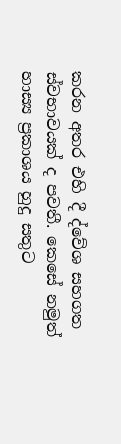කරන අතර එහි දී ද්වේශ සහගත ස්වභාවයක් ද පවතී. කෙසේ නමුත් හාස්‍ය ප්‍රකාශය හුදු සතුට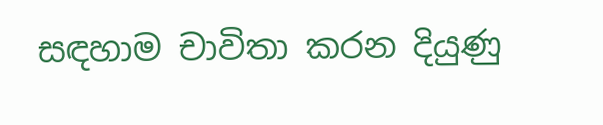සඳහාම චාවිතා කරන දියුණු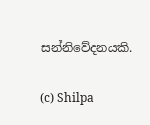සන්නිවේදනයකි.

(c) Shilpa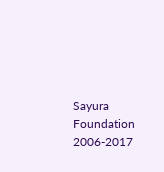Sayura Foundation 2006-2017